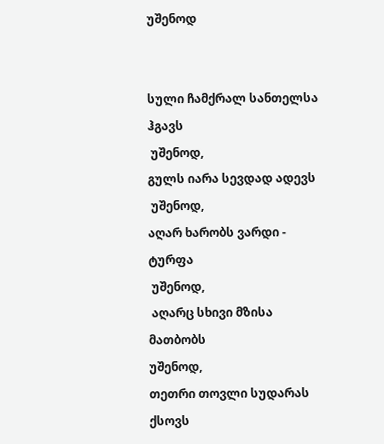უშენოდ


სული ჩამქრალ სანთელსა ჰგავს
 უშენოდ,
გულს იარა სევდად ადევს
 უშენოდ,
აღარ ხარობს ვარდი - ტურფა
 უშენოდ,
 აღარც სხივი მზისა მათბობს
უშენოდ,
თეთრი თოვლი სუდარას ქსოვს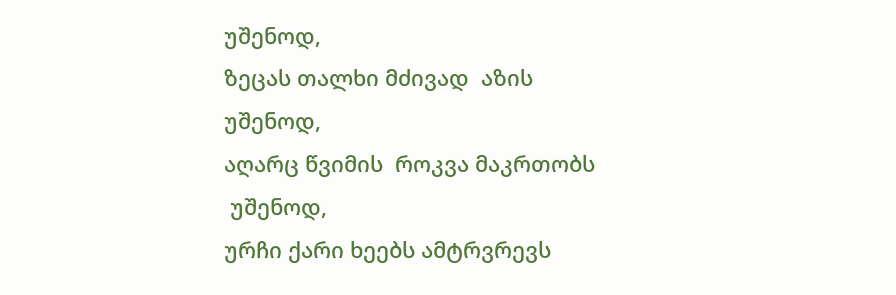უშენოდ,
ზეცას თალხი მძივად  აზის
უშენოდ,
აღარც წვიმის  როკვა მაკრთობს
 უშენოდ,
ურჩი ქარი ხეებს ამტრვრევს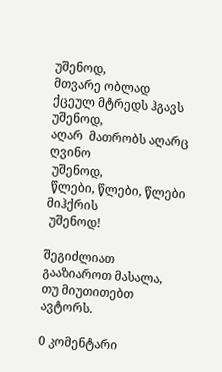უშენოდ,
მთვარე ობლად ქცეულ მტრედს ჰგავს
უშენოდ,
აღარ  მათრობს აღარც  ღვინო
 უშენოდ,
 წლები, წლები, წლები მიჰქრის
 უშენოდ!

შეგიძლიათ გააზიაროთ მასალა, თუ მიუთითებთ ავტორს.

0 კომენტარი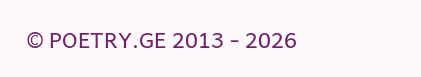© POETRY.GE 2013 - 2026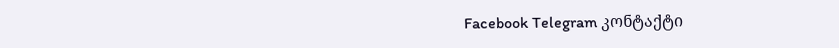Facebook Telegram კონტაქტი